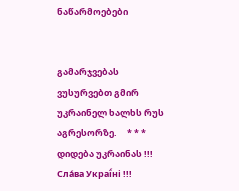ნაწარმოებები


გამარჯვებას ვუსურვებთ გმირ უკრაინელ ხალხს რუს აგრესორზე.     * * *     დიდება უკრაინას !!! Сла́ва Украї́ні !!!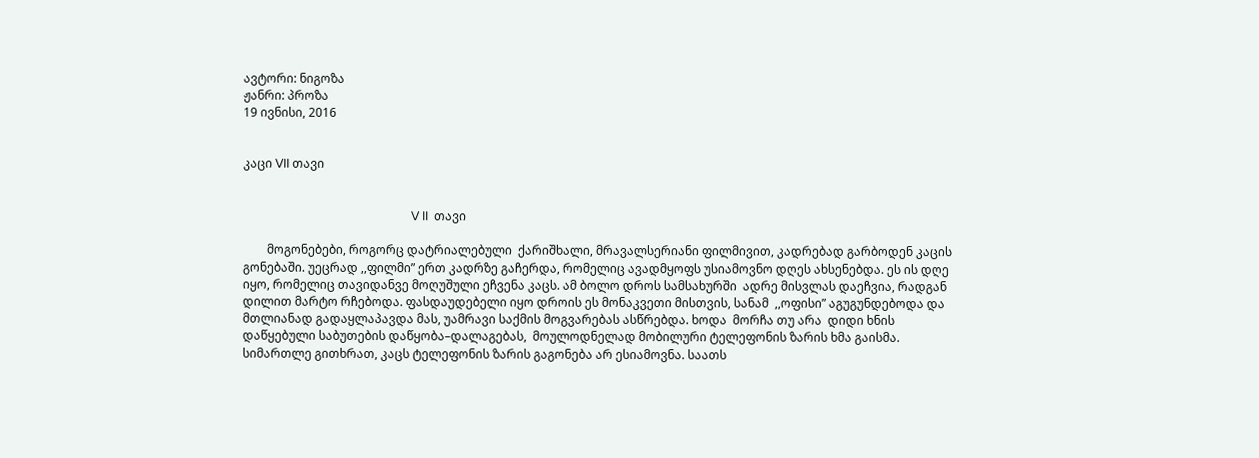ავტორი: ნიგოზა
ჟანრი: პროზა
19 ივნისი, 2016


კაცი VII თავი


                                                        V II  თავი

        მოგონებები, როგორც დატრიალებული  ქარიშხალი, მრავალსერიანი ფილმივით, კადრებად გარბოდენ კაცის გონებაში. უეცრად ,,ფილმი” ერთ კადრზე გაჩერდა, რომელიც ავადმყოფს უსიამოვნო დღეს ახსენებდა. ეს ის დღე იყო, რომელიც თავიდანვე მოღუშული ეჩვენა კაცს. ამ ბოლო დროს სამსახურში  ადრე მისვლას დაეჩვია, რადგან დილით მარტო რჩებოდა. ფასდაუდებელი იყო დროის ეს მონაკვეთი მისთვის, სანამ  ,,ოფისი” აგუგუნდებოდა და მთლიანად გადაყლაპავდა მას, უამრავი საქმის მოგვარებას ასწრებდა. ხოდა  მორჩა თუ არა  დიდი ხნის დაწყებული საბუთების დაწყობა–დალაგებას,  მოულოდნელად მობილური ტელეფონის ზარის ხმა გაისმა. სიმართლე გითხრათ, კაცს ტელეფონის ზარის გაგონება არ ესიამოვნა. საათს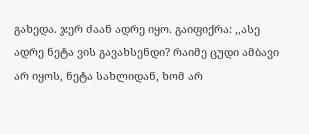გახედა. ჯერ ძაან ადრე იყო. გაიფიქრა: ,,ასე ადრე ნეტა ვის გავახსენდი? რაიმე ცუდი ამბავი არ იყოს, ნეტა სახლიდან, ხომ არ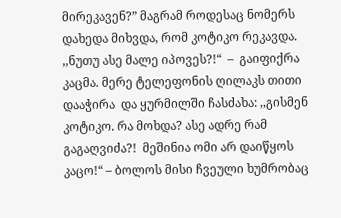მირეკავენ?” მაგრამ როდესაც ნომერს დახედა მიხვდა, რომ კოტიკო რეკავდა. ,,ნუთუ ასე მალე იპოვეს?!“  –  გაიფიქრა კაცმა. მერე ტელეფონის ღილაკს თითი დააჭირა  და ყურმილში ჩასძახა: ,,გისმენ კოტიკო. რა მოხდა? ასე ადრე რამ გაგაღვიძა?!  მეშინია ომი არ დაიწყოს კაცო!“ – ბოლოს მისი ჩვეული ხუმრობაც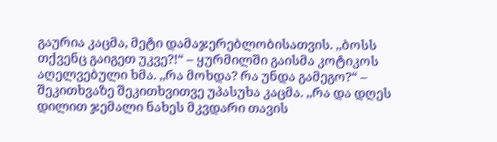გაურია კაცმა, მეტი დამაჯერებლობისათვის. ,,ბოსს თქვენც გაიგეთ უკვე?!“ – ყურმილში გაისმა კოტიკოს აღელვებული ხმა. ,,რა მოხდა? რა უნდა გამეგო?“ – შეკითხვაზე შეკითხვითვე უპასუხა კაცმა. ,,რა და დღეს დილით ჯემალი ნახეს მკვდარი თავის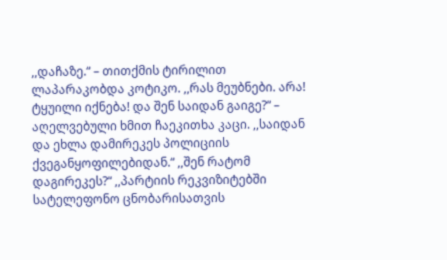,,დაჩაზე.“ – თითქმის ტირილით ლაპარაკობდა კოტიკო. ,,რას მეუბნები. არა! ტყუილი იქნება! და შენ საიდან გაიგე?“ – აღელვებული ხმით ჩაეკითხა კაცი. ,,საიდან და ეხლა დამირეკეს პოლიციის ქვეგანყოფილებიდან.“ ,,შენ რატომ დაგირეკეს?“ ,,პარტიის რეკვიზიტებში სატელეფონო ცნობარისათვის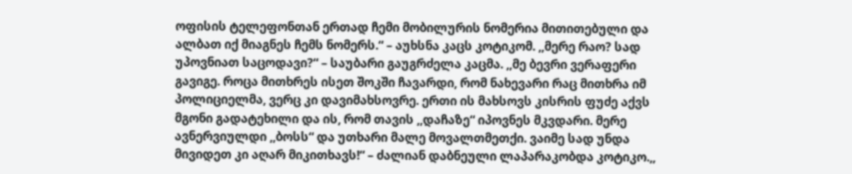ოფისის ტელეფონთან ერთად ჩემი მობილურის ნომერია მითითებული და ალბათ იქ მიაგნეს ჩემს ნომერს.“ – აუხსნა კაცს კოტიკომ. ,,მერე რაო? სად უპოვნიათ საცოდავი?“ – საუბარი გაუგრძელა კაცმა. ,,მე ბევრი ვერაფერი გავიგე. როცა მითხრეს ისეთ შოკში ჩავარდი, რომ ნახევარი რაც მითხრა იმ პოლიციელმა, ვერც კი დავიმახსოვრე. ერთი ის მახსოვს კისრის ფუძე აქვს მგონი გადატეხილი და ის, რომ თავის ,,დაჩაზე“ იპოვნეს მკვდარი. მერე ავნერვიულდი ,,ბოსს“ და უთხარი მალე მოვალთმეთქი. ვაიმე სად უნდა მივიდეთ კი აღარ მიკითხავს!“ – ძალიან დაბნეული ლაპარაკობდა კოტიკო.,,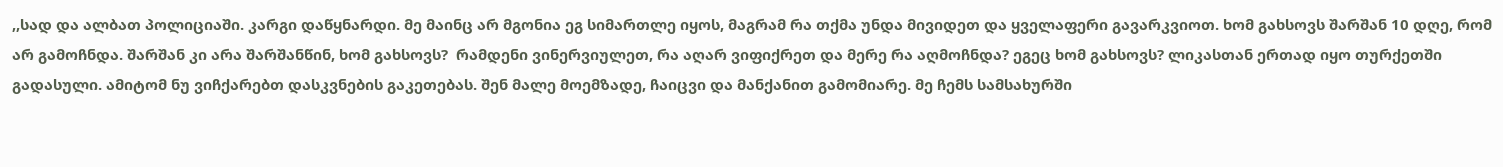,,სად და ალბათ პოლიციაში. კარგი დაწყნარდი. მე მაინც არ მგონია ეგ სიმართლე იყოს, მაგრამ რა თქმა უნდა მივიდეთ და ყველაფერი გავარკვიოთ. ხომ გახსოვს შარშან 10 დღე, რომ არ გამოჩნდა. შარშან კი არა შარშანწინ, ხომ გახსოვს?  რამდენი ვინერვიულეთ, რა აღარ ვიფიქრეთ და მერე რა აღმოჩნდა? ეგეც ხომ გახსოვს? ლიკასთან ერთად იყო თურქეთში გადასული. ამიტომ ნუ ვიჩქარებთ დასკვნების გაკეთებას. შენ მალე მოემზადე, ჩაიცვი და მანქანით გამომიარე. მე ჩემს სამსახურში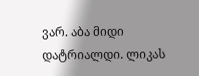ვარ. აბა მიდი დატრიალდი. ლიკას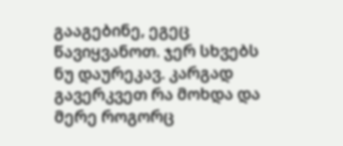გააგებინე, ეგეც წავიყვანოთ. ჯერ სხვებს ნუ დაურეკავ. კარგად გავერკვეთ რა მოხდა და მერე როგორც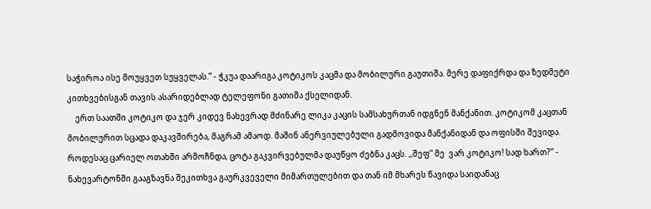საჭიროა ისე მოუყვეთ სუყველას.“ - ჭკუა დაარიგა კოტიკოს კაცმა და მობილური გაუთიშა. მერე დაფიქრდა და ზედმეტი კითხვებისგან თავის ასარიდებლად ტელეფონი გათიშა ქსელიდან.
    ერთ საათში კოტიკო და ჯერ კიდევ ნახევრად მძინარე ლიკა კაცის სამსახურთან იდგნენ მანქანით. კოტიკომ კაცთან მობილურით სცადა დაკავშირება, მაგრამ ამაოდ. მაშინ ანერვიულებული გადმოვიდა მანქანიდან და ოფისში შევიდა. როდესაც ცარიელ ოთახში არმოჩნდა, ცოტა გაკვირვებულმა დაუწყო ძებნა კაცს. ,,შეფ“ მე  ვარ კოტიკო! სად ხართ?“ - ნახევარტონში გააგზავნა შეკითხვა გაურკვეველი მიმართულებით და თან იმ მხარეს წავიდა საიდანაც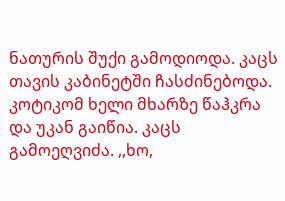ნათურის შუქი გამოდიოდა. კაცს თავის კაბინეტში ჩასძინებოდა. კოტიკომ ხელი მხარზე წაჰკრა და უკან გაიწია. კაცს გამოეღვიძა. ,,ხო,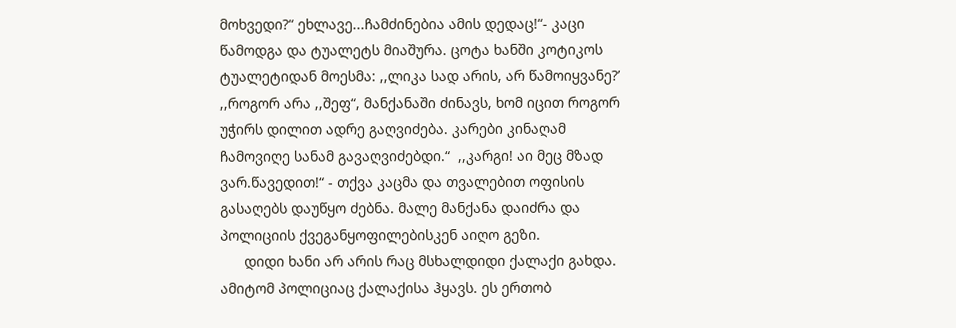მოხვედი?“ ეხლავე...ჩამძინებია ამის დედაც!“- კაცი წამოდგა და ტუალეტს მიაშურა. ცოტა ხანში კოტიკოს ტუალეტიდან მოესმა: ,,ლიკა სად არის, არ წამოიყვანე?’ ,,როგორ არა ,,შეფ“, მანქანაში ძინავს, ხომ იცით როგორ უჭირს დილით ადრე გაღვიძება. კარები კინაღამ ჩამოვიღე სანამ გავაღვიძებდი.“  ,,კარგი! აი მეც მზად ვარ.წავედით!“ - თქვა კაცმა და თვალებით ოფისის გასაღებს დაუწყო ძებნა. მალე მანქანა დაიძრა და პოლიციის ქვეგანყოფილებისკენ აიღო გეზი.
      დიდი ხანი არ არის რაც მსხალდიდი ქალაქი გახდა. ამიტომ პოლიციაც ქალაქისა ჰყავს. ეს ერთობ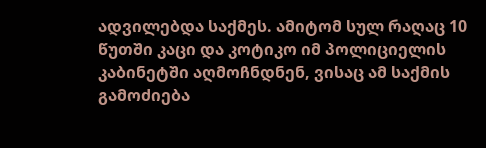ადვილებდა საქმეს. ამიტომ სულ რაღაც 10 წუთში კაცი და კოტიკო იმ პოლიციელის კაბინეტში აღმოჩნდნენ, ვისაც ამ საქმის გამოძიება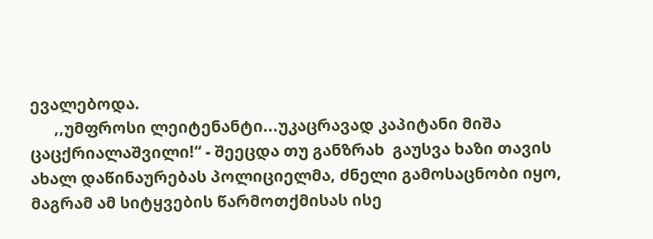ევალებოდა.
      ,,უმფროსი ლეიტენანტი...უკაცრავად კაპიტანი მიშა ცაცქრიალაშვილი!“ - შეეცდა თუ განზრახ  გაუსვა ხაზი თავის ახალ დაწინაურებას პოლიციელმა, ძნელი გამოსაცნობი იყო, მაგრამ ამ სიტყვების წარმოთქმისას ისე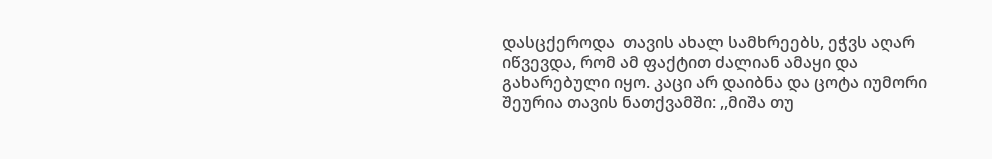დასცქეროდა  თავის ახალ სამხრეებს, ეჭვს აღარ იწვევდა, რომ ამ ფაქტით ძალიან ამაყი და გახარებული იყო. კაცი არ დაიბნა და ცოტა იუმორი შეურია თავის ნათქვამში: ,,მიშა თუ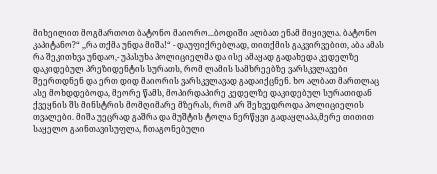მიხეილით მოგმართოთ ბატონო მაიორო...ბოდიში ალბათ ენამ მიყივლა. ბატონო კაპიტანო?“ ,,რა თქმა უნდა მიშა!“ - დაუფიქრებლად, თითქმის გაკვირვებით, აბა ამას რა შეკითხვა უნდაო,- უპასუხა პოლიციელმა და ისე ამაყად გადახედა კედელზე დაკიდებულ პრეზიდენტის სურათს, რომ ლამის სამხრეებზე ვარსკვლავები შეერთდნენ და ერთ დიდ მაიორის ვარსკვლავად გადაიქცნენ. ხო ალბათ მართლაც ასე მოხდდებოდა, მეორე წამს, მოპირდაპირე კედელზე დაკიდებულ სურათიდან ქვეყნის შს მინსტრის მომღიმარე მზერას, რომ არ შეხვედროდა პოლიციელის თვალები. მიშა უეცრად გაშრა და მუშტის ტოლა ნერწყვი გადაყლაპა,მერე თითით საყელო გაინთავისუფლა, ჩთაგონებული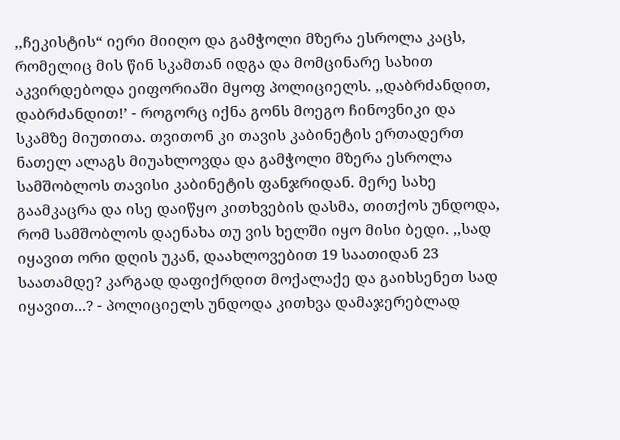,,ჩეკისტის“ იერი მიიღო და გამჭოლი მზერა ესროლა კაცს, რომელიც მის წინ სკამთან იდგა და მომცინარე სახით აკვირდებოდა ეიფორიაში მყოფ პოლიციელს. ,,დაბრძანდით, დაბრძანდით!’ - როგორც იქნა გონს მოეგო ჩინოვნიკი და სკამზე მიუთითა. თვითონ კი თავის კაბინეტის ერთადერთ ნათელ ალაგს მიუახლოვდა და გამჭოლი მზერა ესროლა სამშობლოს თავისი კაბინეტის ფანჯრიდან. მერე სახე გაამკაცრა და ისე დაიწყო კითხვების დასმა, თითქოს უნდოდა, რომ სამშობლოს დაენახა თუ ვის ხელში იყო მისი ბედი. ,,სად იყავით ორი დღის უკან, დაახლოვებით 19 საათიდან 23 საათამდე? კარგად დაფიქრდით მოქალაქე და გაიხსენეთ სად იყავით...? - პოლიციელს უნდოდა კითხვა დამაჯერებლად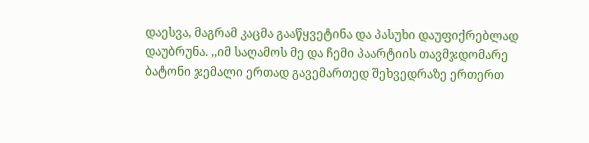დაესვა, მაგრამ კაცმა გააწყვეტინა და პასუხი დაუფიქრებლად დაუბრუნა. ,,იმ საღამოს მე და ჩემი პაარტიის თავმჯდომარე ბატონი ჯემალი ერთად გავემართედ შეხვედრაზე ერთერთ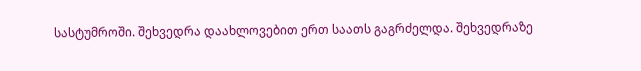სასტუმროში. შეხვედრა დაახლოვებით ერთ საათს გაგრძელდა. შეხვედრაზე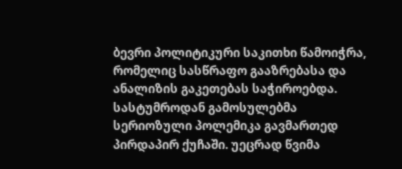ბევრი პოლიტიკური საკითხი წამოიჭრა, რომელიც სასწრაფო გააზრებასა და ანალიზის გაკეთებას საჭიროებდა. სასტუმროდან გამოსულებმა სერიოზული პოლემიკა გავმართედ პირდაპირ ქუჩაში. უეცრად წვიმა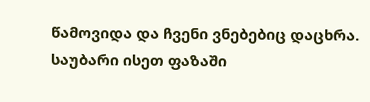წამოვიდა და ჩვენი ვნებებიც დაცხრა. საუბარი ისეთ ფაზაში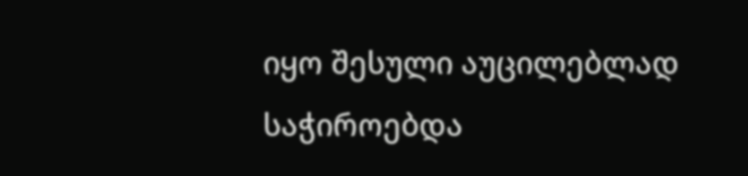იყო შესული აუცილებლად საჭიროებდა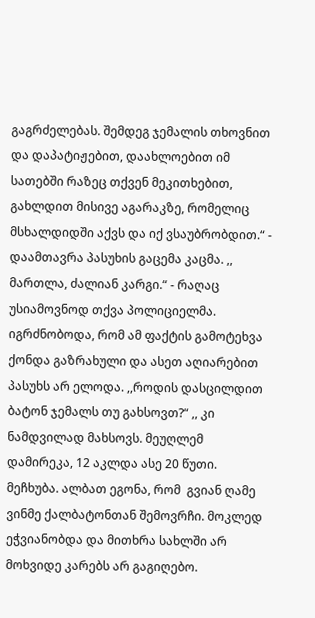გაგრძელებას. შემდეგ ჯემალის თხოვნით და დაპატიჟებით, დაახლოებით იმ სათებში რაზეც თქვენ მეკითხებით, გახლდით მისივე აგარაკზე, რომელიც მსხალდიდში აქვს და იქ ვსაუბრობდით.“ - დაამთავრა პასუხის გაცემა კაცმა. ,, მართლა, ძალიან კარგი.“ - რაღაც უსიამოვნოდ თქვა პოლიციელმა. იგრძნობოდა, რომ ამ ფაქტის გამოტეხვა ქონდა გაზრახული და ასეთ აღიარებით პასუხს არ ელოდა. ,,როდის დასცილდით ბატონ ჯემალს თუ გახსოვთ?“ ,, კი ნამდვილად მახსოვს. მეუღლემ დამირეკა, 12 აკლდა ასე 20 წუთი. მეჩხუბა. ალბათ ეგონა, რომ  გვიან ღამე ვინმე ქალბატონთან შემოვრჩი. მოკლედ ეჭვიანობდა და მითხრა სახლში არ მოხვიდე კარებს არ გაგიღებო.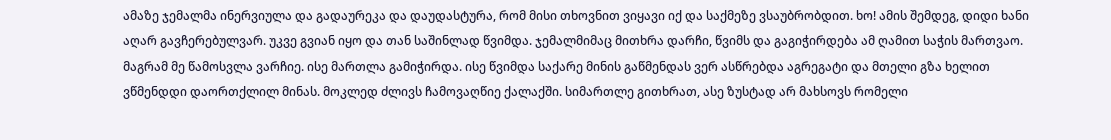ამაზე ჯემალმა ინერვიულა და გადაურეკა და დაუდასტურა, რომ მისი თხოვნით ვიყავი იქ და საქმეზე ვსაუბრობდით. ხო! ამის შემდეგ, დიდი ხანი აღარ გავჩერებულვარ. უკვე გვიან იყო და თან საშინლად წვიმდა. ჯემალმიმაც მითხრა დარჩი, წვიმს და გაგიჭირდება ამ ღამით საჭის მართვაო. მაგრამ მე წამოსვლა ვარჩიე. ისე მართლა გამიჭირდა. ისე წვიმდა საქარე მინის გაწმენდას ვერ ასწრებდა აგრეგატი და მთელი გზა ხელით ვწმენდდი დაორთქლილ მინას. მოკლედ ძლივს ჩამოვაღწიე ქალაქში. სიმართლე გითხრათ, ასე ზუსტად არ მახსოვს რომელი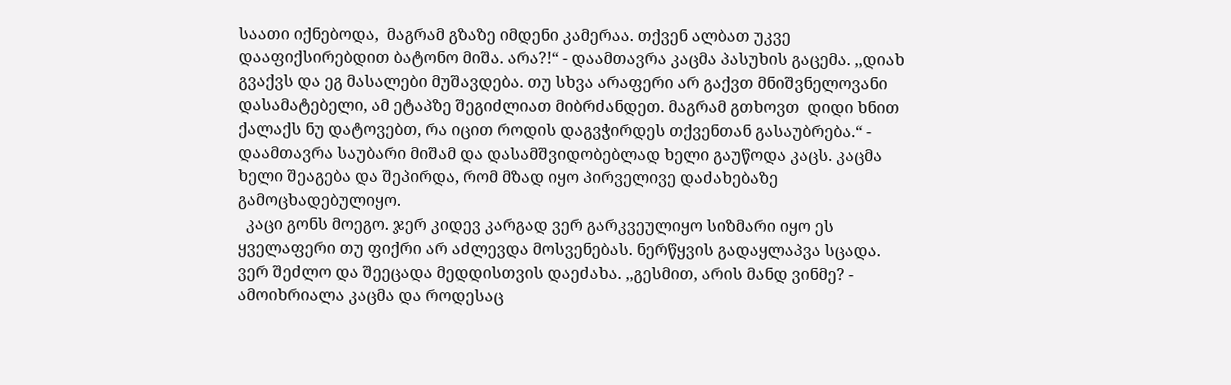საათი იქნებოდა,  მაგრამ გზაზე იმდენი კამერაა. თქვენ ალბათ უკვე დააფიქსირებდით ბატონო მიშა. არა?!“ - დაამთავრა კაცმა პასუხის გაცემა. ,,დიახ გვაქვს და ეგ მასალები მუშავდება. თუ სხვა არაფერი არ გაქვთ მნიშვნელოვანი დასამატებელი, ამ ეტაპზე შეგიძლიათ მიბრძანდეთ. მაგრამ გთხოვთ  დიდი ხნით ქალაქს ნუ დატოვებთ, რა იცით როდის დაგვჭირდეს თქვენთან გასაუბრება.“ - დაამთავრა საუბარი მიშამ და დასამშვიდობებლად ხელი გაუწოდა კაცს. კაცმა ხელი შეაგება და შეპირდა, რომ მზად იყო პირველივე დაძახებაზე გამოცხადებულიყო.
  კაცი გონს მოეგო. ჯერ კიდევ კარგად ვერ გარკვეულიყო სიზმარი იყო ეს ყველაფერი თუ ფიქრი არ აძლევდა მოსვენებას. ნერწყვის გადაყლაპვა სცადა. ვერ შეძლო და შეეცადა მედდისთვის დაეძახა. ,,გესმით, არის მანდ ვინმე? - ამოიხრიალა კაცმა და როდესაც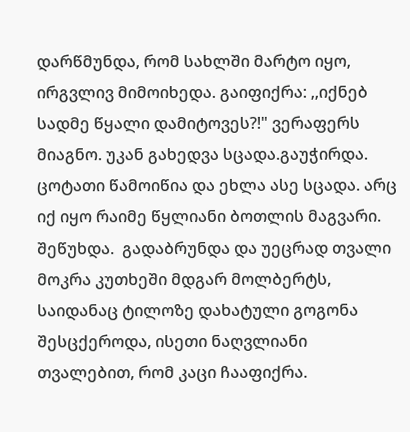დარწმუნდა, რომ სახლში მარტო იყო, ირგვლივ მიმოიხედა. გაიფიქრა: ,,იქნებ სადმე წყალი დამიტოვეს?!" ვერაფერს მიაგნო. უკან გახედვა სცადა.გაუჭირდა. ცოტათი წამოიწია და ეხლა ასე სცადა. არც იქ იყო რაიმე წყლიანი ბოთლის მაგვარი. შეწუხდა.  გადაბრუნდა და უეცრად თვალი მოკრა კუთხეში მდგარ მოლბერტს, საიდანაც ტილოზე დახატული გოგონა შესცქეროდა, ისეთი ნაღვლიანი თვალებით, რომ კაცი ჩააფიქრა.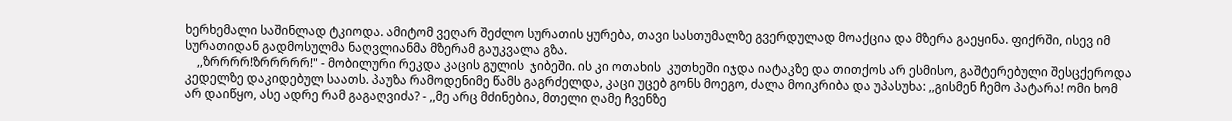ხერხემალი საშინლად ტკიოდა. ამიტომ ვეღარ შეძლო სურათის ყურება, თავი სასთუმალზე გვერდულად მოაქცია და მზერა გაეყინა. ფიქრში, ისევ იმ სურათიდან გადმოსულმა ნაღვლიანმა მზერამ გაუკვალა გზა.
    ,,ზრრრრ!ზრრრრრ!" - მობილური რეკდა კაცის გულის  ჯიბეში. ის კი ოთახის  კუთხეში იჯდა იატაკზე და თითქოს არ ესმისო, გაშტერებული შესცქეროდა კედელზე დაკიდებულ საათს. პაუზა რამოდენიმე წამს გაგრძელდა, კაცი უცებ გონს მოეგო, ძალა მოიკრიბა და უპასუხა: ,,გისმენ ჩემო პატარა! ომი ხომ არ დაიწყო, ასე ადრე რამ გაგაღვიძა? - ,,მე არც მძინებია, მთელი ღამე ჩვენზე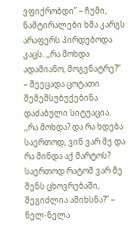ვფიქრობდი” – ჩუმი, ნამტირალები ხმა კარგს არაფერს პირდებოდა კაცს. ,,რა მოხდა ადამიანო, მოგენატრე?” – შეეცადა ცოტათი შემემსუბუქებინა დაძაბული სიტუაცია. ,,რა მოხდა? და რა ხდება საერთოდ, ვინ ვარ მე და რა მინდა აქ მარტოს? საერთოდ რატომ ვარ მე შენს ცხოვრებაში, შეგიძლია ამიხსნა?” – ნელ-ნელა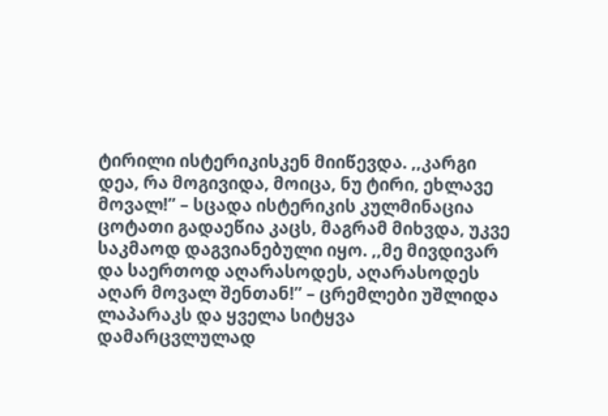ტირილი ისტერიკისკენ მიიწევდა. ,,კარგი დეა, რა მოგივიდა, მოიცა, ნუ ტირი, ეხლავე მოვალ!” – სცადა ისტერიკის კულმინაცია ცოტათი გადაეწია კაცს, მაგრამ მიხვდა, უკვე საკმაოდ დაგვიანებული იყო. ,,მე მივდივარ და საერთოდ აღარასოდეს, აღარასოდეს აღარ მოვალ შენთან!” – ცრემლები უშლიდა ლაპარაკს და ყველა სიტყვა დამარცვლულად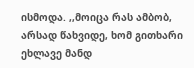ისმოდა. ,,მოიცა რას ამბობ, არსად წახვიდე, ხომ გითხარი ეხლავე მანდ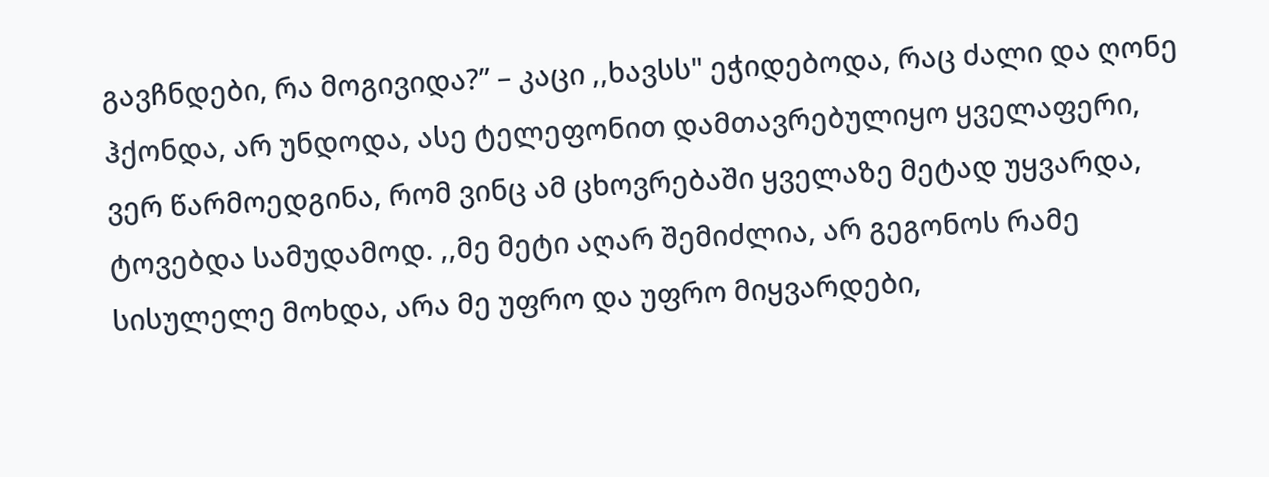გავჩნდები, რა მოგივიდა?” – კაცი ,,ხავსს" ეჭიდებოდა, რაც ძალი და ღონე ჰქონდა, არ უნდოდა, ასე ტელეფონით დამთავრებულიყო ყველაფერი, ვერ წარმოედგინა, რომ ვინც ამ ცხოვრებაში ყველაზე მეტად უყვარდა, ტოვებდა სამუდამოდ. ,,მე მეტი აღარ შემიძლია, არ გეგონოს რამე სისულელე მოხდა, არა მე უფრო და უფრო მიყვარდები,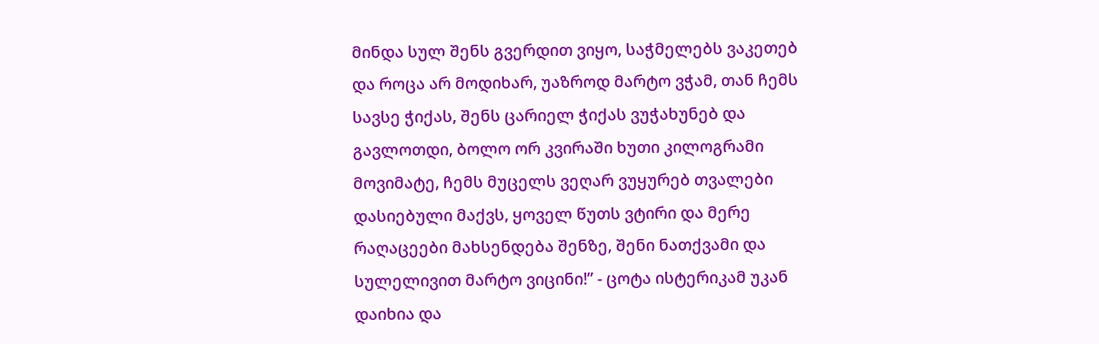მინდა სულ შენს გვერდით ვიყო, საჭმელებს ვაკეთებ და როცა არ მოდიხარ, უაზროდ მარტო ვჭამ, თან ჩემს სავსე ჭიქას, შენს ცარიელ ჭიქას ვუჭახუნებ და გავლოთდი, ბოლო ორ კვირაში ხუთი კილოგრამი მოვიმატე, ჩემს მუცელს ვეღარ ვუყურებ თვალები დასიებული მაქვს, ყოველ წუთს ვტირი და მერე რაღაცეები მახსენდება შენზე, შენი ნათქვამი და სულელივით მარტო ვიცინი!” - ცოტა ისტერიკამ უკან დაიხია და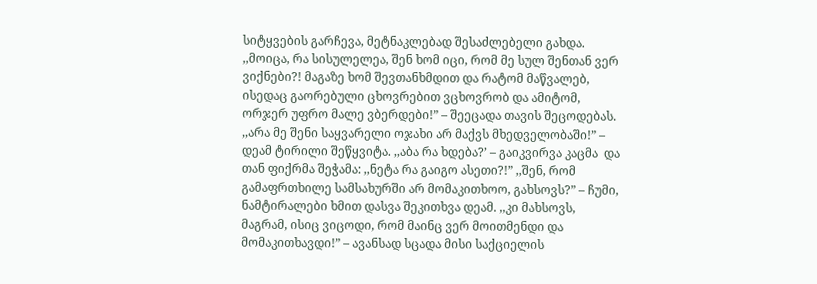სიტყვების გარჩევა, მეტნაკლებად შესაძლებელი გახდა. ,,მოიცა, რა სისულელეა, შენ ხომ იცი, რომ მე სულ შენთან ვერ ვიქნები?! მაგაზე ხომ შევთანხმდით და რატომ მაწვალებ, ისედაც გაორებული ცხოვრებით ვცხოვრობ და ამიტომ,  ორჯერ უფრო მალე ვბერდები!” – შეეცადა თავის შეცოდებას. ,,არა მე შენი საყვარელი ოჯახი არ მაქვს მხედველობაში!” – დეამ ტირილი შეწყვიტა. ,,აბა რა ხდება?’ – გაიკვირვა კაცმა  და თან ფიქრმა შეჭამა: ,,ნეტა რა გაიგო ასეთი?!” ,,შენ, რომ გამაფრთხილე სამსახურში არ მომაკითხოო, გახსოვს?” – ჩუმი, ნამტირალები ხმით დასვა შეკითხვა დეამ. ,,კი მახსოვს, მაგრამ, ისიც ვიცოდი, რომ მაინც ვერ მოითმენდი და მომაკითხავდი!” – ავანსად სცადა მისი საქციელის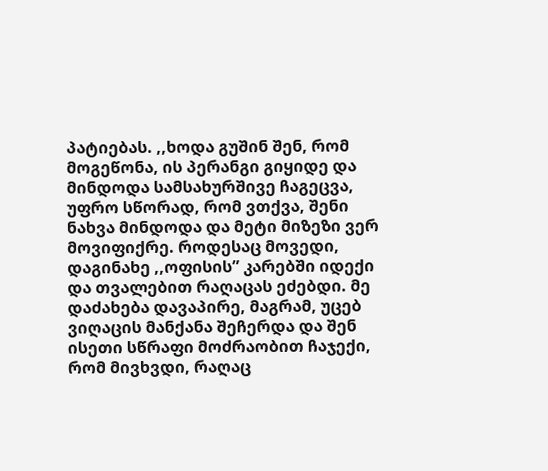პატიებას. ,,ხოდა გუშინ შენ, რომ მოგეწონა, ის პერანგი გიყიდე და მინდოდა სამსახურშივე ჩაგეცვა, უფრო სწორად, რომ ვთქვა, შენი ნახვა მინდოდა და მეტი მიზეზი ვერ მოვიფიქრე. როდესაც მოვედი, დაგინახე ,,ოფისის” კარებში იდექი და თვალებით რაღაცას ეძებდი. მე დაძახება დავაპირე, მაგრამ, უცებ ვიღაცის მანქანა შეჩერდა და შენ ისეთი სწრაფი მოძრაობით ჩაჯექი, რომ მივხვდი, რაღაც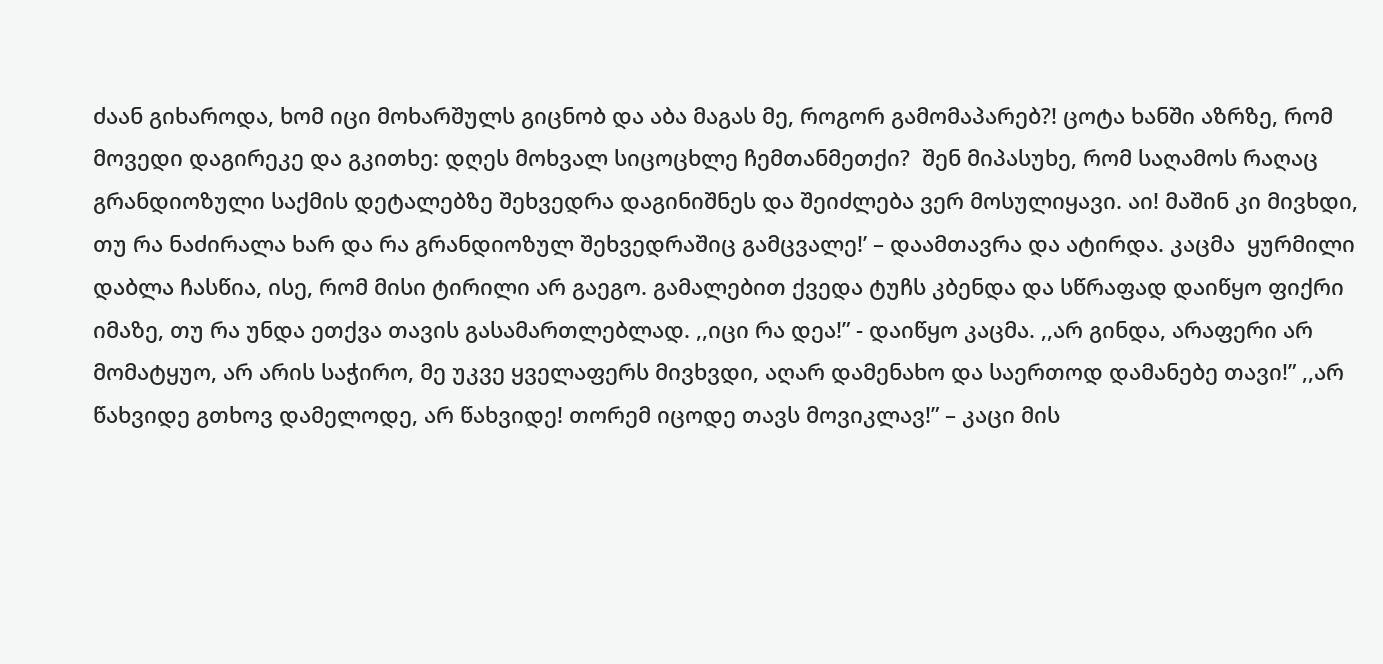ძაან გიხაროდა, ხომ იცი მოხარშულს გიცნობ და აბა მაგას მე, როგორ გამომაპარებ?! ცოტა ხანში აზრზე, რომ მოვედი დაგირეკე და გკითხე: დღეს მოხვალ სიცოცხლე ჩემთანმეთქი?  შენ მიპასუხე, რომ საღამოს რაღაც გრანდიოზული საქმის დეტალებზე შეხვედრა დაგინიშნეს და შეიძლება ვერ მოსულიყავი. აი! მაშინ კი მივხდი, თუ რა ნაძირალა ხარ და რა გრანდიოზულ შეხვედრაშიც გამცვალე!’ – დაამთავრა და ატირდა. კაცმა  ყურმილი დაბლა ჩასწია, ისე, რომ მისი ტირილი არ გაეგო. გამალებით ქვედა ტუჩს კბენდა და სწრაფად დაიწყო ფიქრი იმაზე, თუ რა უნდა ეთქვა თავის გასამართლებლად. ,,იცი რა დეა!” - დაიწყო კაცმა. ,,არ გინდა, არაფერი არ მომატყუო, არ არის საჭირო, მე უკვე ყველაფერს მივხვდი, აღარ დამენახო და საერთოდ დამანებე თავი!” ,,არ წახვიდე გთხოვ დამელოდე, არ წახვიდე! თორემ იცოდე თავს მოვიკლავ!” – კაცი მის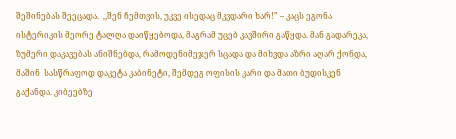შეშინებას შეეცადა.  ,,შენ ჩემთვის, უკვე ისედაც მკვდარი ხარ!” – კაცს ეგონა ისტერიკის მეორე ტალღა დაიწყებოდა, მაგრამ უცებ კავშირი გაწყდა. მან გადარეკა, ზუმერი დაკავებას ანიშნებდა, რამოდენიმეჯერ სცადა და მიხვდა აზრი აღარ ქონდა, მაშინ  სასწრაფოდ დაკეტა კაბინეტი, შემდეგ ოფისის კარი და მათი ბუდისკენ გაქანდა. კიბეებზე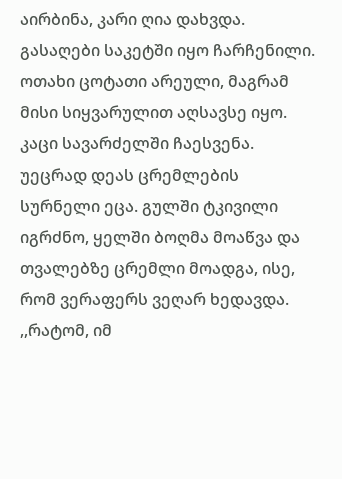აირბინა, კარი ღია დახვდა. გასაღები საკეტში იყო ჩარჩენილი. ოთახი ცოტათი არეული, მაგრამ მისი სიყვარულით აღსავსე იყო. კაცი სავარძელში ჩაესვენა. უეცრად დეას ცრემლების სურნელი ეცა. გულში ტკივილი  იგრძნო, ყელში ბოღმა მოაწვა და თვალებზე ცრემლი მოადგა, ისე, რომ ვერაფერს ვეღარ ხედავდა.  ,,რატომ, იმ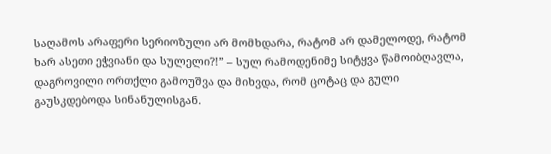საღამოს არაფერი სერიოზული არ მომხდარა, რატომ არ დამელოდე, რატომ ხარ ასეთი ეჭვიანი და სულელი?!” – სულ რამოდენიმე სიტყვა წამოიბღავლა, დაგროვილი ორთქლი გამოუშვა და მიხვდა, რომ ცოტაც და გული გაუსკდებოდა სინანულისგან.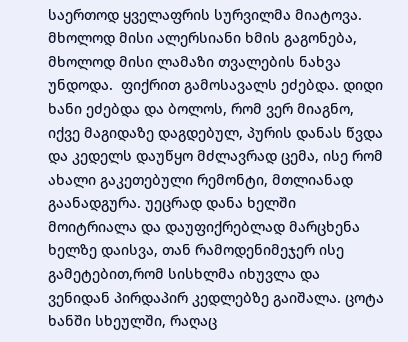საერთოდ ყველაფრის სურვილმა მიატოვა. მხოლოდ მისი ალერსიანი ხმის გაგონება, მხოლოდ მისი ლამაზი თვალების ნახვა უნდოდა.  ფიქრით გამოსავალს ეძებდა. დიდი ხანი ეძებდა და ბოლოს, რომ ვერ მიაგნო, იქვე მაგიდაზე დაგდებულ, პურის დანას წვდა და კედელს დაუწყო მძლავრად ცემა, ისე რომ ახალი გაკეთებული რემონტი, მთლიანად გაანადგურა. უეცრად დანა ხელში მოიტრიალა და დაუფიქრებლად მარცხენა ხელზე დაისვა, თან რამოდენიმეჯერ ისე გამეტებით,რომ სისხლმა იხუვლა და ვენიდან პირდაპირ კედლებზე გაიშალა. ცოტა ხანში სხეულში, რაღაც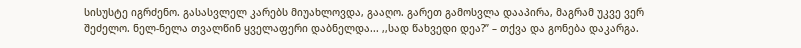სისუსტე იგრძენო. გასასვლელ კარებს მიუახლოვდა, გააღო. გარეთ გამოსვლა დააპირა, მაგრამ უკვე ვერ შეძელო. ნელ-ნელა თვალწინ ყველაფერი დაბნელდა... ,,სად წახვედი დეა?” – თქვა და გონება დაკარგა.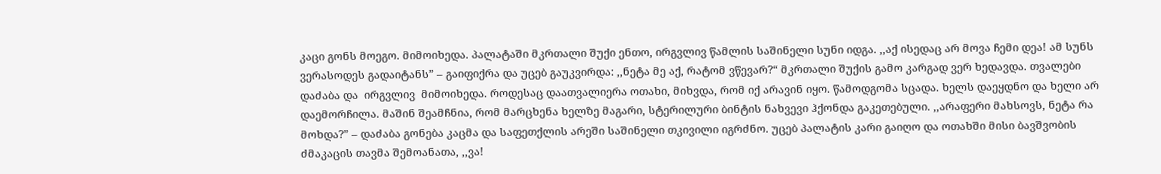კაცი გონს მოეგო. მიმოიხედა. პალატაში მკრთალი შუქი ენთო, ირგვლივ წამლის საშინელი სუნი იდგა. ,,აქ ისედაც არ მოვა ჩემი დეა! ამ სუნს ვერასოდეს გადაიტანს” – გაიფიქრა და უცებ გაუკვირდა: ,,ნეტა მე აქ, რატომ ვწევარ?“ მკრთალი შუქის გამო კარგად ვერ ხედავდა. თვალები დაძაბა და  ირგვლივ  მიმოიხედა. როდესაც დაათვალიერა ოთახი, მიხვდა, რომ იქ არავინ იყო. წამოდგომა სცადა. ხელს დაეყდნო და ხელი არ დაემორჩილა. მაშინ შეამჩნია, რომ მარცხენა ხელზე მაგარი, სტერილური ბინტის ნახვევი ჰქონდა გაკეთებული. ,,არაფერი მახსოვს, ნეტა რა მოხდა?” – დაძაბა გონება კაცმა და საფეთქლის არეში საშინელი თკივილი იგრძნო. უცებ პალატის კარი გაიღო და ოთახში მისი ბავშვობის ძმაკაცის თავმა შემოანათა, ,,ვა!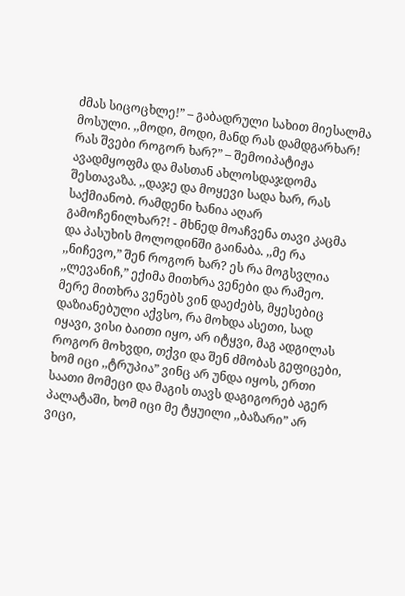ძმას სიცოცხლე!” – გაბადრული სახით მიესალმა მოსული. ,,მოდი, მოდი, მანდ რას დამდგარხარ! რას შვები როგორ ხარ?” – შემოიპატიჟა ავადმყოფმა და მასთან ახლოსდაჯდომა შესთავაზა. ,,დაჯე და მოყევი სადა ხარ, რას საქმიანობ. რამდენი ხანია აღარ გამოჩენილხარ?! - მხნედ მოაჩვენა თავი კაცმა და პასუხის მოლოდინში გაინაბა. ,,მე რა ,,ნიჩევო,” შენ როგორ ხარ? ეს რა მოგსვლია ,,ლევანიჩ,” ექიმა მითხრა ვენები და რამეო. მერე მითხრა ვენებს ვინ დაეძებს, მყესებიც დაზიანებული აქვსო, რა მოხდა ასეთი, სად იყავი, ვისი ბაითი იყო, არ იტყვი, მაგ ადგილას როგორ მოხვდი, თქვი და შენ ძმობას გეფიცები, ხომ იცი ,,ტრუპია” ვინც არ უნდა იყოს, ერთი საათი მომეცი და მაგის თავს დაგიგორებ აგერ პალატაში, ხომ იცი მე ტყუილი ,,ბაზარი” არ ვიცი,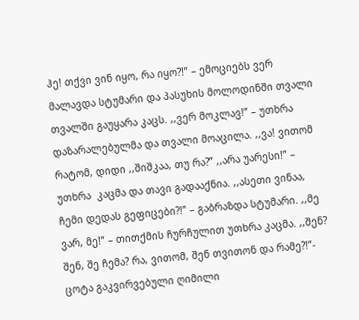ჰე! თქვი ვინ იყო, რა იყო?!” – ემოციებს ვერ მალავდა სტუმარი და პასუხის მოლოდინში თვალი თვალში გაუყარა კაცს. ,,ვერ მოკლავ!” – უთხრა დაზარალებულმა და თვალი მოაცილა. ,,ვა! ვითომ რატომ, დიდი ,,შიშკაა, თუ რა?” ,,არა უარესი!” – უთხრა  კაცმა და თავი გადააქნია. ,,ასეთი ვინაა, ჩემი დედას გეფიცები?!” – გაბრაზდა სტუმარი. ,,მე ვარ, მე!” – თითქმის ჩურჩულით უთხრა კაცმა. ,,შენ? შენ, შე ჩემა? რა, ვითომ, შენ თვითონ და რამე?!”- ცოტა გაკვირვებული ღიმილი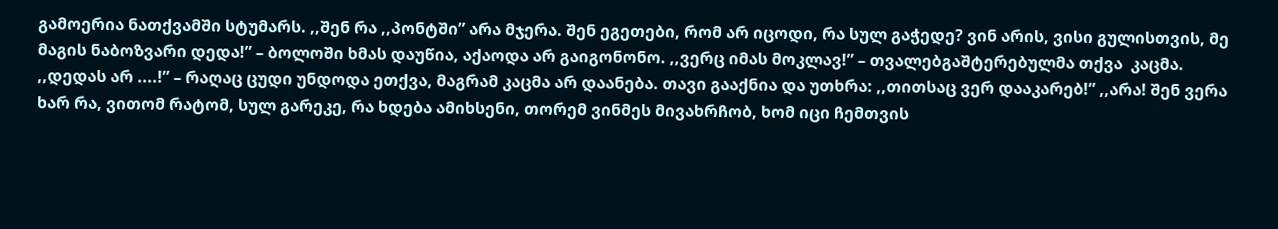გამოერია ნათქვამში სტუმარს. ,,შენ რა ,,პონტში” არა მჯერა. შენ ეგეთები, რომ არ იცოდი, რა სულ გაჭედე? ვინ არის, ვისი გულისთვის, მე მაგის ნაბოზვარი დედა!” – ბოლოში ხმას დაუწია, აქაოდა არ გაიგონონო. ,,ვერც იმას მოკლავ!” – თვალებგაშტერებულმა თქვა  კაცმა. ,,დედას არ ....!” – რაღაც ცუდი უნდოდა ეთქვა, მაგრამ კაცმა არ დაანება. თავი გააქნია და უთხრა: ,,თითსაც ვერ დააკარებ!” ,,არა! შენ ვერა ხარ რა, ვითომ რატომ, სულ გარეკე, რა ხდება ამიხსენი, თორემ ვინმეს მივახრჩობ, ხომ იცი ჩემთვის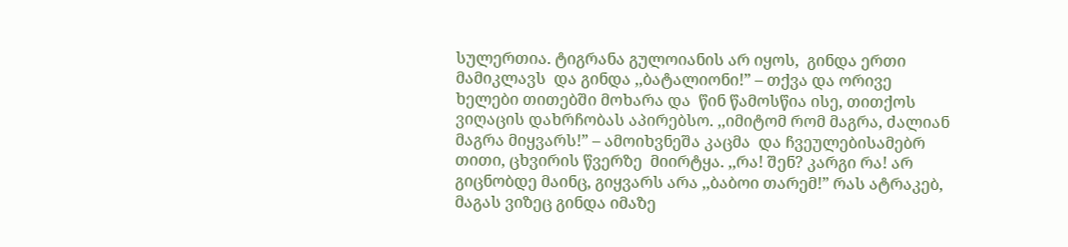სულერთია. ტიგრანა გულოიანის არ იყოს,  გინდა ერთი მამიკლავს  და გინდა ,,ბატალიონი!” – თქვა და ორივე ხელები თითებში მოხარა და  წინ წამოსწია ისე, თითქოს ვიღაცის დახრჩობას აპირებსო. ,,იმიტომ რომ მაგრა, ძალიან მაგრა მიყვარს!” – ამოიხვნეშა კაცმა  და ჩვეულებისამებრ თითი, ცხვირის წვერზე  მიირტყა. ,,რა! შენ? კარგი რა! არ გიცნობდე მაინც, გიყვარს არა ,,ბაბოი თარემ!” რას ატრაკებ, მაგას ვიზეც გინდა იმაზე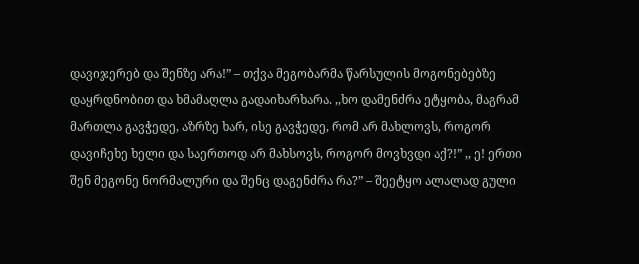დავიჯერებ და შენზე არა!” – თქვა მეგობარმა წარსულის მოგონებებზე დაყრდნობით და ხმამაღლა გადაიხარხარა. ,,ხო დამენძრა ეტყობა, მაგრამ მართლა გავჭედე, აზრზე ხარ, ისე გავჭედე, რომ არ მახლოვს, როგორ დავიჩეხე ხელი და საერთოდ არ მახსოვს, როგორ მოვხვდი აქ?!” ,, ე! ერთი შენ მეგონე ნორმალური და შენც დაგენძრა რა?” – შეეტყო ალალად გული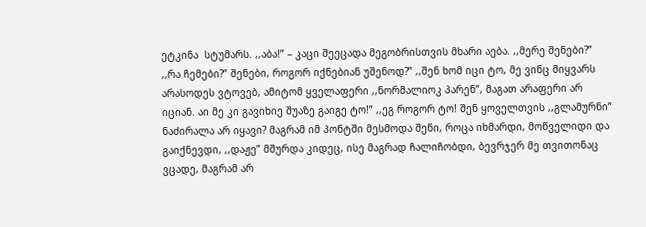ეტკინა  სტუმარს. ,,აბა!” – კაცი შეეცადა მეგობრისთვის მხარი აება. ,,მერე შენები?” ,,რა ჩემები?” შენები, როგორ იქნებიან უშენოდ?” ,,შენ ხომ იცი ტო, მე ვინც მიყვარს არასოდეს ვტოვებ, ამიტომ ყველაფერი ,,ნორმალიოკ პარენ”, მაგათ არაფერი არ იციან. აი მე კი გავიხიე შუაზე გაიგე ტო!” ,,ეგ როგორ ტო! შენ ყოველთვის ,,გლამურნი” ნაძირალა არ იყავი? მაგრამ იმ პონტში მესმოდა შენი, როცა იხმარდი, მოწველიდი და გაიქნევდი, ,,დაჟე” მშურდა კიდეც, ისე მაგრად ჩალიჩობდი, ბევრჯერ მე თვითონაც ვცადე, მაგრამ არ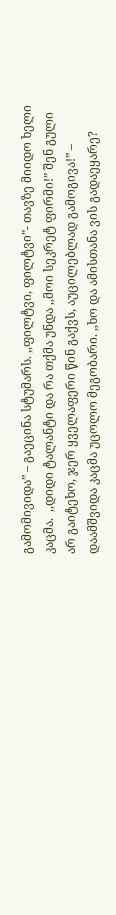გამომივიდა” – გაეცინა სტუმარს. ,,ფილტვი, ფილტვი”- თავზე მიიდო ხელი კაცმა.  ,,დიდი ტალანტი და რა თქმა უნდა ,,მოი სეკრეტ ფირმი!” შენ გული არ გაიტეხო, ჯერ ყველაფერი წინ გაქვს, აუცილებლად გამოგივა!” – დაამშვიდა კაცმა უცოლო მეგობარი. ,,ხო და ამისთანა ვის გადაეყარე?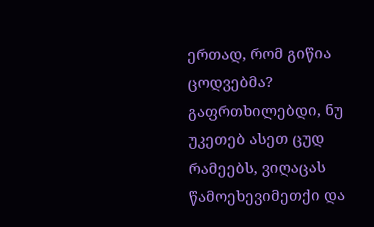ერთად, რომ გიწია ცოდვებმა? გაფრთხილებდი, ნუ უკეთებ ასეთ ცუდ რამეებს, ვიღაცას წამოეხევიმეთქი და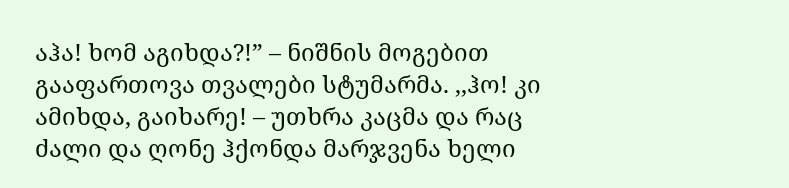აჰა! ხომ აგიხდა?!” – ნიშნის მოგებით გააფართოვა თვალები სტუმარმა. ,,ჰო! კი ამიხდა, გაიხარე! – უთხრა კაცმა და რაც ძალი და ღონე ჰქონდა მარჯვენა ხელი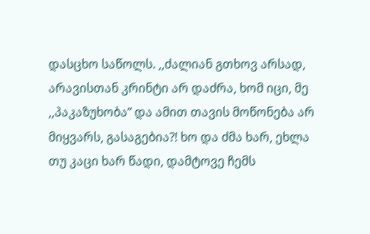დასცხო საწოლს. ,,ძალიან გთხოვ არსად, არავისთან კრინტი არ დაძრა, ხომ იცი, მე ,,პაკაზუხობა” და ამით თავის მოწონება არ მიყვარს, გასაგებია?! ხო და ძმა ხარ, ეხლა თუ კაცი ხარ წადი, დამტოვე ჩემს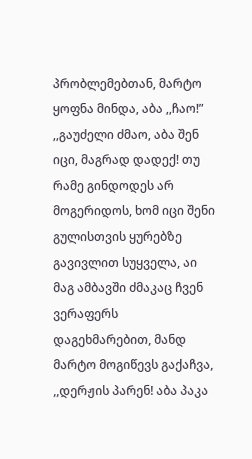პრობლემებთან, მარტო ყოფნა მინდა, აბა ,,ჩაო!” ,,გაუძელი ძმაო, აბა შენ იცი, მაგრად დადექ! თუ რამე გინდოდეს არ მოგერიდოს, ხომ იცი შენი გულისთვის ყურებზე გავივლით სუყველა, აი მაგ ამბავში ძმაკაც ჩვენ ვერაფერს დაგეხმარებით, მანდ მარტო მოგიწევს გაქაჩვა, ,,დერჟის პარენ! აბა პაკა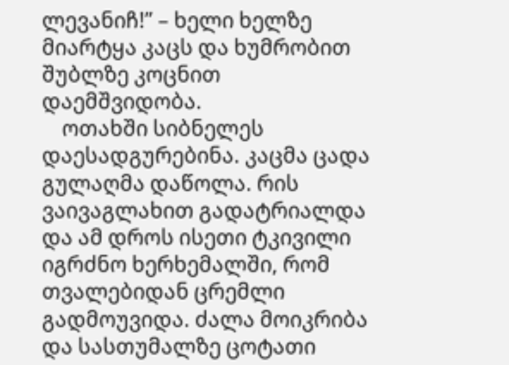ლევანიჩ!” – ხელი ხელზე მიარტყა კაცს და ხუმრობით შუბლზე კოცნით დაემშვიდობა.
    ოთახში სიბნელეს დაესადგურებინა. კაცმა ცადა გულაღმა დაწოლა. რის ვაივაგლახით გადატრიალდა და ამ დროს ისეთი ტკივილი იგრძნო ხერხემალში, რომ თვალებიდან ცრემლი გადმოუვიდა. ძალა მოიკრიბა და სასთუმალზე ცოტათი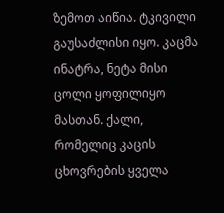ზემოთ აიწია. ტკივილი გაუსაძლისი იყო. კაცმა ინატრა, ნეტა მისი ცოლი ყოფილიყო მასთან. ქალი, რომელიც კაცის ცხოვრების ყველა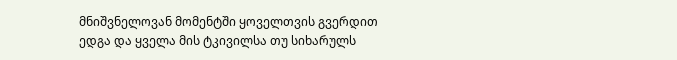მნიშვნელოვან მომენტში ყოველთვის გვერდით ედგა და ყველა მის ტკივილსა თუ სიხარულს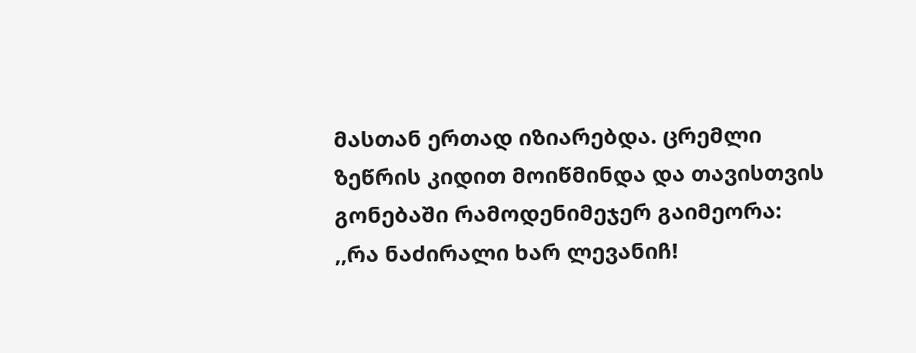მასთან ერთად იზიარებდა. ცრემლი ზეწრის კიდით მოიწმინდა და თავისთვის გონებაში რამოდენიმეჯერ გაიმეორა: ,,რა ნაძირალი ხარ ლევანიჩ!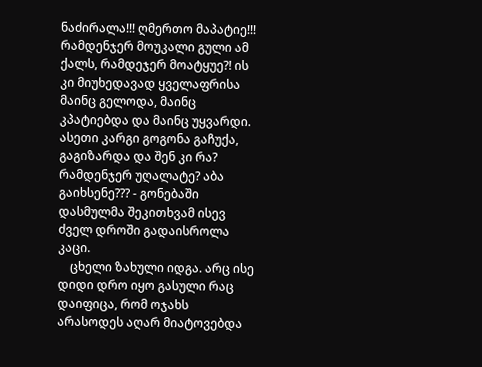ნაძირალა!!! ღმერთო მაპატიე!!! რამდენჯერ მოუკალი გული ამ ქალს, რამდეჯერ მოატყუე?! ის კი მიუხედავად ყველაფრისა მაინც გელოდა, მაინც კპატიებდა და მაინც უყვარდი. ასეთი კარგი გოგონა გაჩუქა, გაგიზარდა და შენ კი რა? რამდენჯერ უღალატე? აბა გაიხსენე??? - გონებაში დასმულმა შეკითხვამ ისევ ძველ დროში გადაისროლა კაცი.
    ცხელი ზახული იდგა. არც ისე დიდი დრო იყო გასული რაც დაიფიცა, რომ ოჯახს არასოდეს აღარ მიატოვებდა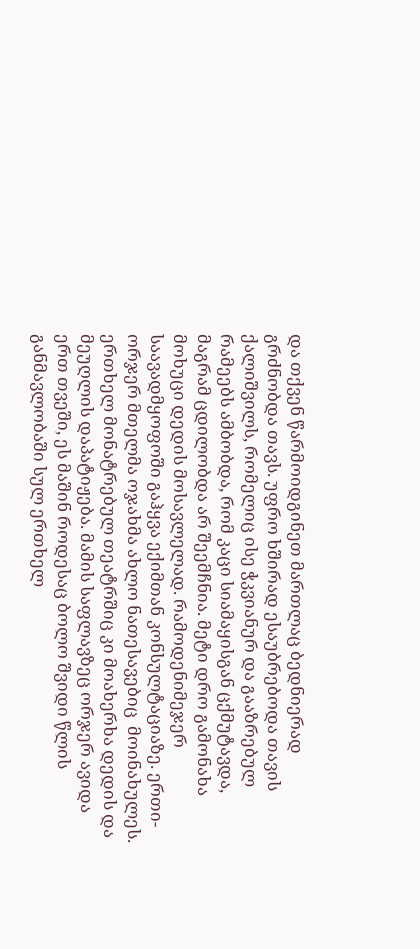და თქვენ წარმოიდგინეთ მართლაც ბედნიერად გრძნობდა თავს. უფრო ხშირად ესაუბრებოდა თავის ქალიშვილს, რომელიც ისე ჭკვიანურ და გააზრებულ რამეებს ამბობდა, რომ კაცი სიამაყისგან ცქმუტავდა, მაგრამ ცდილობდა არ შეემჩნია. მეტი დრო გამონახა მოხუცი დედის მოსავლელად. რამოდენიმეჯერ საავადმყოფოში გაჰყვა ექიმთან კონსულტაციაზე. ერთი-ორჯერ მთელმა ოჯახმა ახლო ნათესავებიც  მოინახულეს. ერთხელ მონატრებულ თეატრშიც კი მოახერხა დედის და მეუღლის დაპატიჟება. მამის საფლავზეც ორჯერ ავიდა  ერთ თვეში, ეს მაშინ როდესაც ბოლო შვიდი წლის განმავლობაში სულ ერთხელ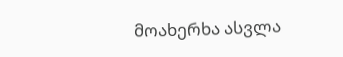მოახერხა ასვლა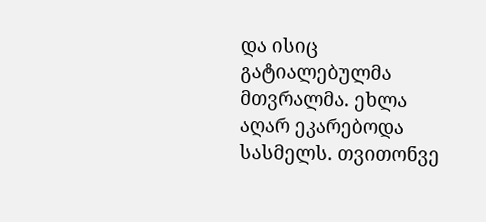და ისიც გატიალებულმა მთვრალმა. ეხლა აღარ ეკარებოდა სასმელს. თვითონვე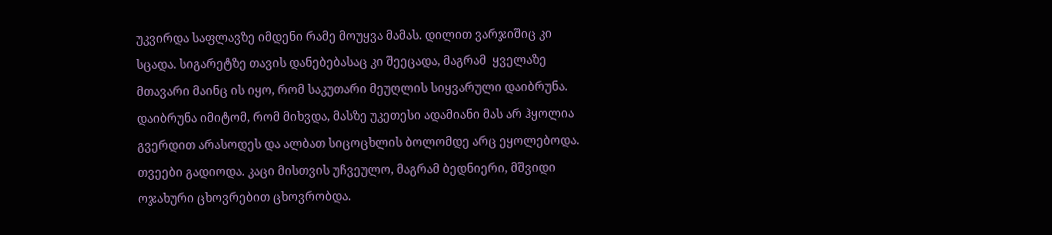უკვირდა საფლავზე იმდენი რამე მოუყვა მამას. დილით ვარჯიშიც კი სცადა. სიგარეტზე თავის დანებებასაც კი შეეცადა, მაგრამ  ყველაზე მთავარი მაინც ის იყო, რომ საკუთარი მეუღლის სიყვარული დაიბრუნა. დაიბრუნა იმიტომ, რომ მიხვდა, მასზე უკეთესი ადამიანი მას არ ჰყოლია  გვერდით არასოდეს და ალბათ სიცოცხლის ბოლომდე არც ეყოლებოდა. თვეები გადიოდა. კაცი მისთვის უჩვეულო, მაგრამ ბედნიერი, მშვიდი ოჯახური ცხოვრებით ცხოვრობდა.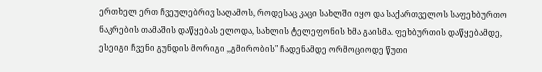ერთხელ ერთ ჩვეულებრივ საღამოს, როდესაც კაცი სახლში იყო და საქართველოს საფეხბურთო ნაკრების თამაშის დაწყებას ელოდა, სახლის ტელეფონის ხმა გაისმა. ფეხბურთის დაწყებამდე, ესეიგი ჩვენი გუნდის მორიგი ,,გმირობის" ჩადენამდე ორმოციოდე წუთი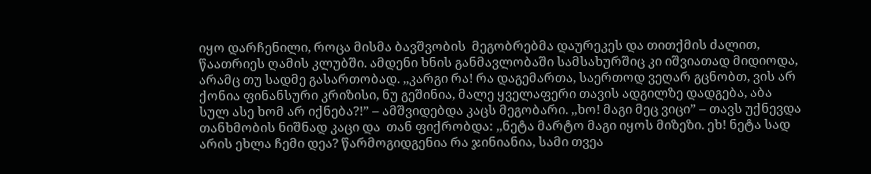იყო დარჩენილი, როცა მისმა ბავშვობის  მეგობრებმა დაურეკეს და თითქმის ძალით, წაათრიეს ღამის კლუბში. ამდენი ხნის განმავლობაში სამსახურშიც კი იშვიათად მიდიოდა, არამც თუ სადმე გასართობად. ,,კარგი რა! რა დაგემართა, საერთოდ ვეღარ გცნობთ, ვის არ ქონია ფინანსური კრიზისი, ნუ გეშინია, მალე ყველაფერი თავის ადგილზე დადგება, აბა სულ ასე ხომ არ იქნება?!” – ამშვიდებდა კაცს მეგობარი. ,,ხო! მაგი მეც ვიცი” – თავს უქნევდა თანხმობის ნიშნად კაცი და  თან ფიქრობდა: ,,ნეტა მარტო მაგი იყოს მიზეზი. ეხ! ნეტა სად არის ეხლა ჩემი დეა? წარმოგიდგენია რა ჯინიანია, სამი თვეა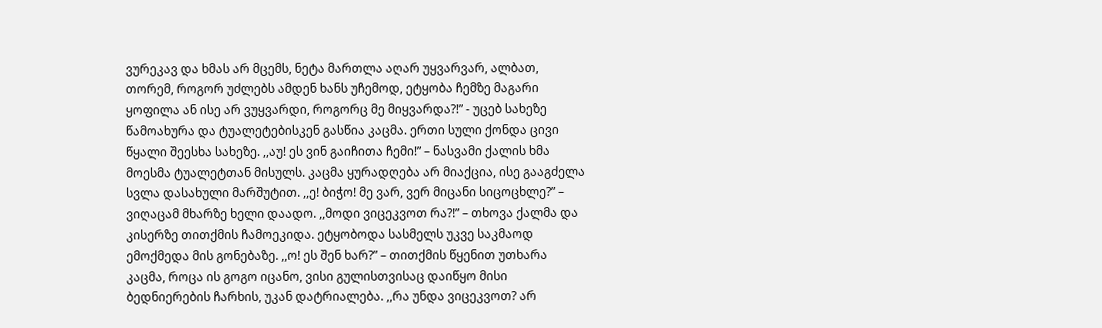ვურეკავ და ხმას არ მცემს, ნეტა მართლა აღარ უყვარვარ, ალბათ, თორემ, როგორ უძლებს ამდენ ხანს უჩემოდ, ეტყობა ჩემზე მაგარი ყოფილა ან ისე არ ვუყვარდი, როგორც მე მიყვარდა?!” - უცებ სახეზე წამოახურა და ტუალეტებისკენ გასწია კაცმა. ერთი სული ქონდა ცივი წყალი შეესხა სახეზე. ,,აუ! ეს ვინ გაიჩითა ჩემი!” – ნასვამი ქალის ხმა მოესმა ტუალეტთან მისულს. კაცმა ყურადღება არ მიაქცია, ისე გააგძელა სვლა დასახული მარშუტით. ,,ე! ბიჭო! მე ვარ, ვერ მიცანი სიცოცხლე?” – ვიღაცამ მხარზე ხელი დაადო. ,,მოდი ვიცეკვოთ რა?!” – თხოვა ქალმა და კისერზე თითქმის ჩამოეკიდა. ეტყობოდა სასმელს უკვე საკმაოდ ემოქმედა მის გონებაზე. ,,ო! ეს შენ ხარ?” – თითქმის წყენით უთხარა კაცმა, როცა ის გოგო იცანო, ვისი გულისთვისაც დაიწყო მისი ბედნიერების ჩარხის, უკან დატრიალება. ,,რა უნდა ვიცეკვოთ? არ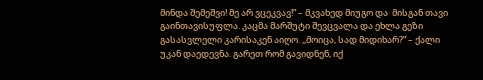მინდა შემეშვი! მე არ ვცეკვავ!” – მკვახედ მიუგო და  მისგან თავი გაინთავისუფლა. კაცმა მარშუტი შევცვალა და ეხლა გეზი გასასვლელი კარისაკენ აიღო. ,,მოიცა, სად მიდიხარ?” – ქალი უკან დაედევნა. გარეთ რომ გავიდნენ, იქ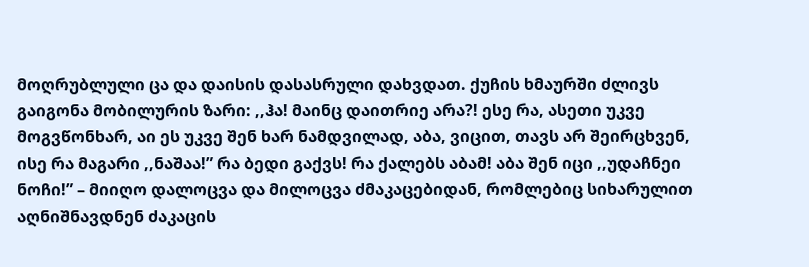მოღრუბლული ცა და დაისის დასასრული დახვდათ. ქუჩის ხმაურში ძლივს გაიგონა მობილურის ზარი: ,,ჰა! მაინც დაითრიე არა?! ესე რა, ასეთი უკვე მოგვწონხარ, აი ეს უკვე შენ ხარ ნამდვილად, აბა, ვიცით, თავს არ შეირცხვენ, ისე რა მაგარი ,,ნაშაა!” რა ბედი გაქვს! რა ქალებს აბამ! აბა შენ იცი ,,უდაჩნეი ნოჩი!” – მიიღო დალოცვა და მილოცვა ძმაკაცებიდან, რომლებიც სიხარულით აღნიშნავდნენ ძაკაცის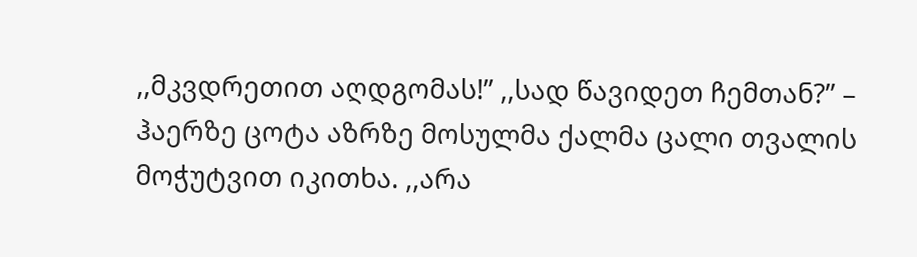,,მკვდრეთით აღდგომას!” ,,სად წავიდეთ ჩემთან?” – ჰაერზე ცოტა აზრზე მოსულმა ქალმა ცალი თვალის მოჭუტვით იკითხა. ,,არა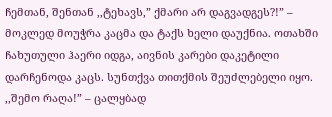ჩემთან, შენთან ,,ტეხავს,” ქმარი არ დაგვადგეს?!” – მოკლედ მოუჭრა კაცმა და ტაქს ხელი დაუქნია. ოთახში ჩახუთული ჰაერი იდგა, აივნის კარები დაკეტილი დარჩენოდა კაცს. სუნთქვა თითქმის შეუძლებელი იყო. ,,შემო რაღა!” – ცალყბად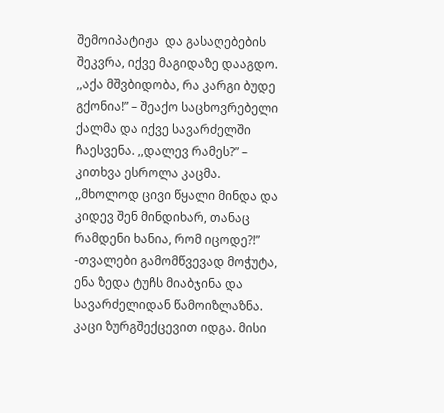შემოიპატიჟა  და გასაღებების შეკვრა, იქვე მაგიდაზე დააგდო. ,,აქა მშვბიდობა, რა კარგი ბუდე გქონია!” – შეაქო საცხოვრებელი ქალმა და იქვე სავარძელში ჩაესვენა. ,,დალევ რამეს?” – კითხვა ესროლა კაცმა. ,,მხოლოდ ცივი წყალი მინდა და კიდევ შენ მინდიხარ, თანაც რამდენი ხანია, რომ იცოდე?!” -თვალები გამომწვევად მოჭუტა, ენა ზედა ტუჩს მიაბჯინა და სავარძელიდან წამოიზლაზნა. კაცი ზურგშექცევით იდგა. მისი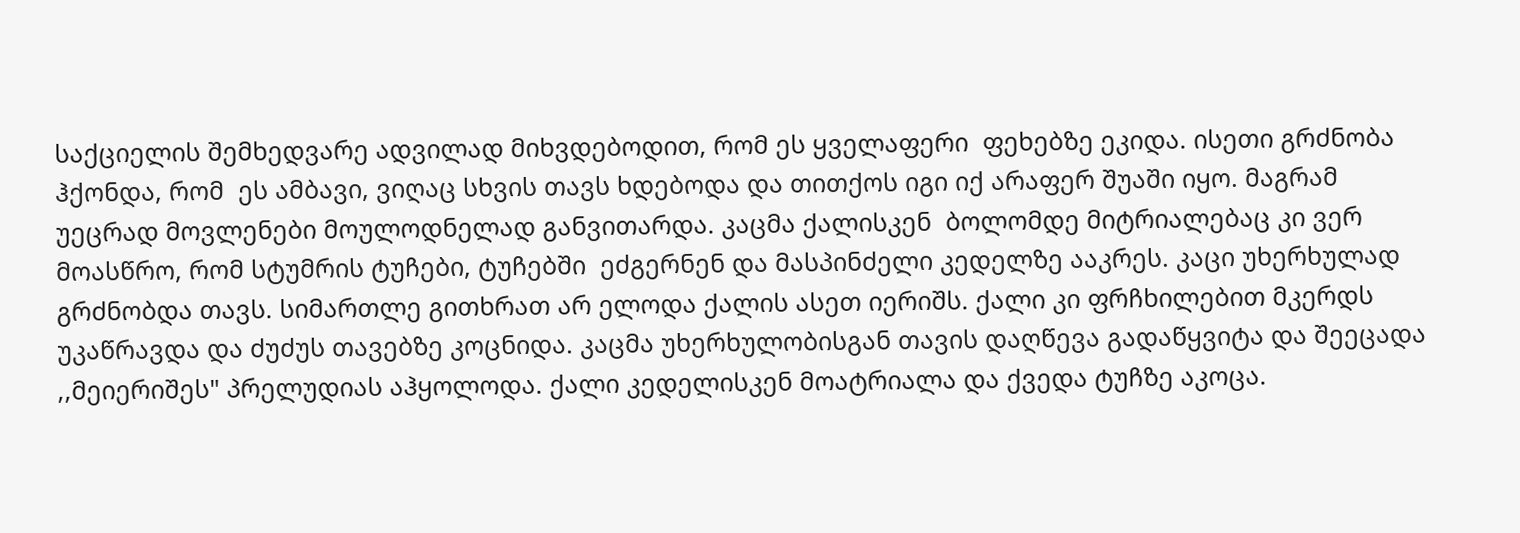საქციელის შემხედვარე ადვილად მიხვდებოდით, რომ ეს ყველაფერი  ფეხებზე ეკიდა. ისეთი გრძნობა ჰქონდა, რომ  ეს ამბავი, ვიღაც სხვის თავს ხდებოდა და თითქოს იგი იქ არაფერ შუაში იყო. მაგრამ უეცრად მოვლენები მოულოდნელად განვითარდა. კაცმა ქალისკენ  ბოლომდე მიტრიალებაც კი ვერ მოასწრო, რომ სტუმრის ტუჩები, ტუჩებში  ეძგერნენ და მასპინძელი კედელზე ააკრეს. კაცი უხერხულად გრძნობდა თავს. სიმართლე გითხრათ არ ელოდა ქალის ასეთ იერიშს. ქალი კი ფრჩხილებით მკერდს უკაწრავდა და ძუძუს თავებზე კოცნიდა. კაცმა უხერხულობისგან თავის დაღწევა გადაწყვიტა და შეეცადა ,,მეიერიშეს" პრელუდიას აჰყოლოდა. ქალი კედელისკენ მოატრიალა და ქვედა ტუჩზე აკოცა.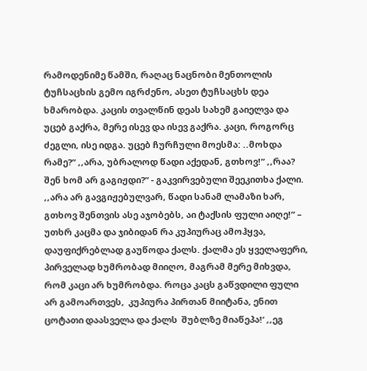რამოდენიმე წამში, რაღაც ნაცნობი მენთოლის ტუჩსაცხის გემო იგრძენო, ასეთ ტუჩსაცხს დეა ხმარობდა. კაცის თვალწინ დეას სახემ გაიელვა და უცებ გაქრა, მერე ისევ და ისევ გაქრა. კაცი, როგორც  ძეგლი, ისე იდგა. უცებ ჩურჩული მოესმა: ..მოხდა რამე?” ,,არა, უბრალოდ წადი აქედან, გთხოვ!” ,,რაა? შენ ხომ არ გაგიჟდი?” - გაკვირვებული შეეკითხა ქალი.  ,,არა არ გავგიჟებულვარ, წადი სანამ ლამაზი ხარ, გთხოვ შენთვის ასე აჯობებს, აი ტაქსის ფული აიღე!” – უთხრ კაცმა და ჯიბიდან რა კუპიურაც ამოჰყვა, დაუფიქრებლად გაუწოდა ქალს. ქალმა ეს ყველაფერი, პირველად ხუმრობად მიიღო, მაგრამ მერე მიხვდა, რომ კაცი არ ხუმრობდა. როცა კაცს გაწვდილი ფული არ გამოართვეს,  კუპიურა პირთან მიიტანა, ენით ცოტათი დაასველა და ქალს  შუბლზე მიაწეპა!’ ,,ეგ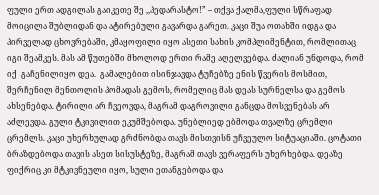ფული ერთ ადგილას გაიკეთე შე ,,პედარასტო!” – თქვა ქალმა,ფული სწრაფად მოიცილა შუბლიდან და ატირებული გავარდა გარეთ. კაცი შუა ოთახში იდგა და პირველად ცხოვრებაში, კმაყოფილი იყო ასეთი სახის კომპლიმენტით, რომლითაც იგი შეამკეს. მას ამ წუთებში მხოლოდ ერთი რამე აღელვებდა. ძალიან უნდოდა, რომ იქ  გაჩენილიყო დეა.  გამალებით ისინჯავდა ტუჩებზე ენის წვერის მოსმით,  შერჩენილ მენთოლის პომადას გემოს, რომელიც მას დეას სურნელსა და გემოს ახსენებდა. ტირილი არ ჩვეოვდა, მაგრამ დაგროვილი განცდა მოსვენებას არ აძლევდა. გული ტკივილით ეკუმშებოდა. უნებლიედ ებმოდა თვალზე ცრემლი ცრემლს. კაცი უხერხულად გრძნობდა თავს მისთვისნ უჩვეულო სიტუაციაში. ცოტათი ბრაზდებოდა თავის ასეთ სისუსტეზე, მაგრამ თავს ვერაფერს უხერხებდა. დეაზე ფიქრიც კი მტკივნეული იყო, სული ეთანგებოდა და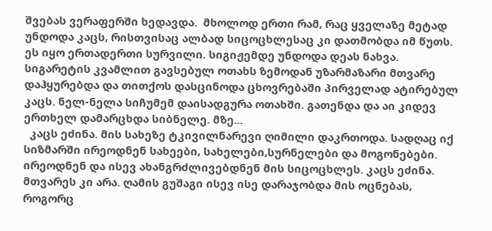შვებას ვერაფერში ხედავდა.  მხოლოდ ერთი რამ, რაც ყველაზე მეტად უნდოდა კაცს, რისთვისაც ალბად სიცოცხლესაც კი დათმობდა იმ წუთს. ეს იყო ერთადერთი სურვილი. სიგიჟემდე უნდოდა დეას ნახვა. სიგარეტის კვამლით გავსებულ ოთახს ზემოდან უზარმაზარი მთვარე დაჰყურებდა და თითქოს დასცინოდა ცხოვრებაში პირველად ატირებულ კაცს. ნელ-ნელა სიჩუმემ დაისადგურა ოთახში. გათენდა და აი კიდევ ერთხელ დამარცხდა სიბნელე. მზე...
  კაცს ეძინა. მის სახეზე ტკივილნარევი ღიმილი დაკრთოდა. სადღაც იქ სიზმარში ირეოდნენ სახეები, სახელები,სურნელები და მოგონებები. ირეოდნენ და ისევ ახანგრძლივებდნენ მის სიცოცხლეს. კაცს ეძინა. მთვარეს კი არა. ღამის გუშაგი ისევ ისე დარაჯობდა მის ოცნებას, როგორც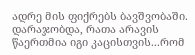ადრე მის ფიქრებს ბავშვობაში. დარაჯობდა, რათა არავის წაერთმია იგი კაცისთვის...რომ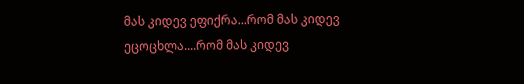მას კიდევ ეფიქრა...რომ მას კიდევ  ეცოცხლა....რომ მას კიდევ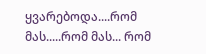ყვარებოდა....რომ მას.....რომ მას... რომ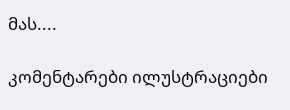მას....

კომენტარები ილუსტრაციები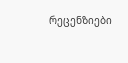რეცენზიები